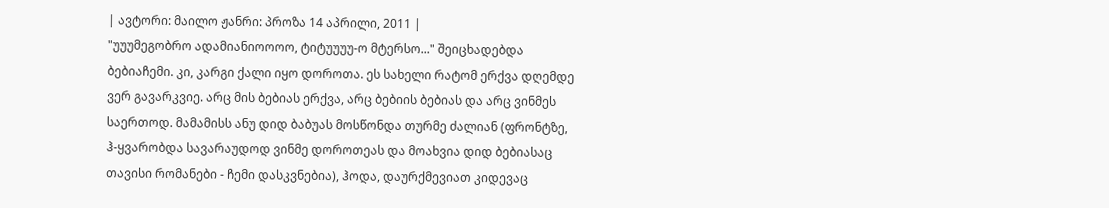| ავტორი: მაილო ჟანრი: პროზა 14 აპრილი, 2011 |
"უუუმეგობრო ადამიანიოოოო, ტიტუუუუ-ო მტერსო..." შეიცხადებდა ბებიაჩემი. კი, კარგი ქალი იყო დოროთა. ეს სახელი რატომ ერქვა დღემდე ვერ გავარკვიე. არც მის ბებიას ერქვა, არც ბებიის ბებიას და არც ვინმეს საერთოდ. მამამისს ანუ დიდ ბაბუას მოსწონდა თურმე ძალიან (ფრონტზე, ჰ-ყვარობდა სავარაუდოდ ვინმე დოროთეას და მოახვია დიდ ბებიასაც თავისი რომანები - ჩემი დასკვნებია), ჰოდა, დაურქმევიათ კიდევაც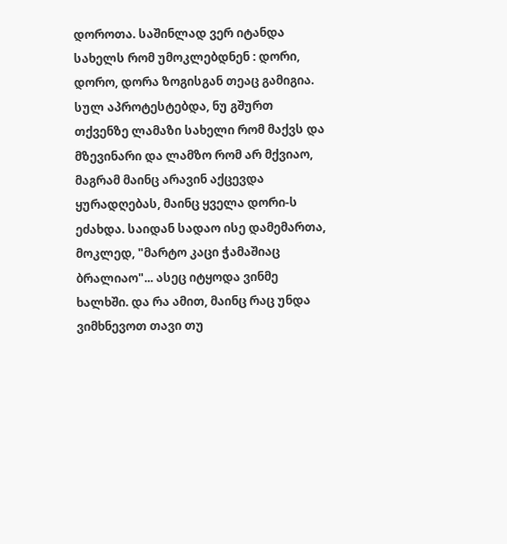დოროთა. საშინლად ვერ იტანდა სახელს რომ უმოკლებდნენ : დორი, დორო, დორა ზოგისგან თეაც გამიგია. სულ აპროტესტებდა, ნუ გშურთ თქვენზე ლამაზი სახელი რომ მაქვს და მზევინარი და ლამზო რომ არ მქვიაო, მაგრამ მაინც არავინ აქცევდა ყურადღებას, მაინც ყველა დორი-ს ეძახდა. საიდან სადაო ისე დამემართა, მოკლედ, "მარტო კაცი ჭამაშიაც ბრალიაო"... ასეც იტყოდა ვინმე ხალხში. და რა ამით, მაინც რაც უნდა ვიმხნევოთ თავი თუ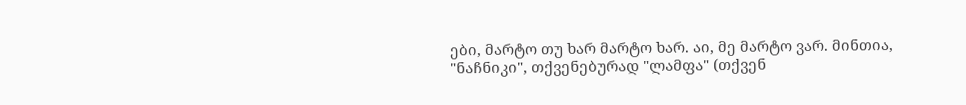ები, მარტო თუ ხარ მარტო ხარ. აი, მე მარტო ვარ. მინთია, "ნაჩნიკი", თქვენებურად "ლამფა" (თქვენ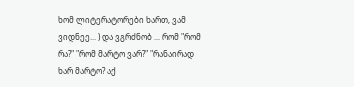ხომ ლიტერატორები ხართ, ვამ ვიდნეე... ) და ვგრძნობ ... რომ "რომ რა?" "რომ მარტო ვარ?" "რანაირად ხარ მარტო? აქ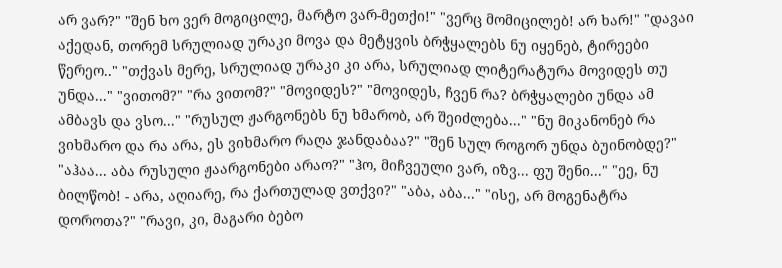არ ვარ?" "შენ ხო ვერ მოგიცილე, მარტო ვარ-მეთქი!" "ვერც მომიცილებ! არ ხარ!" "დავაი აქედან, თორემ სრულიად ურაკი მოვა და მეტყვის ბრჭყალებს ნუ იყენებ, ტირეები წერეო.." "თქვას მერე, სრულიად ურაკი კი არა, სრულიად ლიტერატურა მოვიდეს თუ უნდა..." "ვითომ?" "რა ვითომ?" "მოვიდეს?" "მოვიდეს, ჩვენ რა? ბრჭყალები უნდა ამ ამბავს და ვსო..." "რუსულ ჟარგონებს ნუ ხმარობ, არ შეიძლება..." "ნუ მიკანონებ რა ვიხმარო და რა არა, ეს ვიხმარო რაღა ჯანდაბაა?" "შენ სულ როგორ უნდა ბუინობდე?" "აჰაა... აბა რუსული ჟაარგონები არაო?" "ჰო, მიჩვეული ვარ, იზვ... ფუ შენი..." "ეე, ნუ ბილწობ! - არა, აღიარე, რა ქართულად ვთქვი?" "აბა, აბა..." "ისე, არ მოგენატრა დოროთა?" "რავი, კი, მაგარი ბებო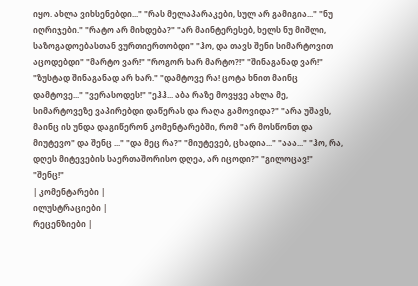იყო. ახლა ვიხსენებდი..." "რას მელაპარაკები, სულ არ გამიგია..." "ნუ იღრიჯები." "რატო არ მიხდება?" "არ მაინტერესებ, ხელს ნუ მიშლი, საზოგადოებასთან ვურთიერთობდი" "ჰო, და თავს შენი სიმარტოვით აცოდებდი" "მარტო ვარ!" "როგორ ხარ მარტო?!" "შინაგანად ვარ!" "ზუსტად შინაგანად არ ხარ." "დამტოვე რა! ცოტა ხნით მაინც დამტოვე..." "ვერასოდეს!" "ეჰჰ... აბა რაზე მოვყვე ახლა მე, სიმარტოვეზე ვაპირებდი დაწერას და რაღა გამოვიდა?" "არა უშავს, მაინც ის უნდა დაგიწერონ კომენტარებში, რომ "არ მოსწონთ და მიუტევო" და შენც ..." "და მეც რა?" "მიუტევებ, ცხადია..." "ააა..." "ჰო, რა, დღეს მიტევების საერთაშორისო დღეა, არ იცოდი?" "გილოცავ!" "შენც!"
| კომენტარები |
ილუსტრაციები |
რეცენზიები |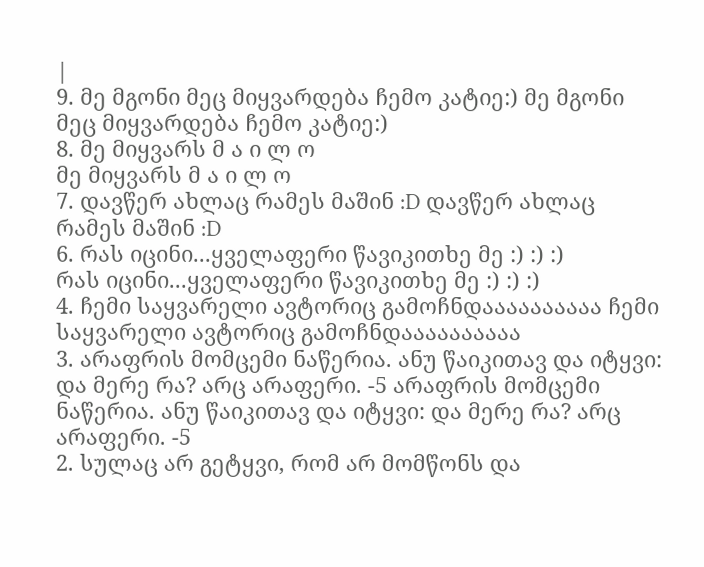|
9. მე მგონი მეც მიყვარდება ჩემო კატიე:) მე მგონი მეც მიყვარდება ჩემო კატიე:)
8. მე მიყვარს მ ა ი ლ ო
მე მიყვარს მ ა ი ლ ო
7. დავწერ ახლაც რამეს მაშინ :D დავწერ ახლაც რამეს მაშინ :D
6. რას იცინი...ყველაფერი წავიკითხე მე :) :) :)
რას იცინი...ყველაფერი წავიკითხე მე :) :) :)
4. ჩემი საყვარელი ავტორიც გამოჩნდაააააააააა ჩემი საყვარელი ავტორიც გამოჩნდაააააააააა
3. არაფრის მომცემი ნაწერია. ანუ წაიკითავ და იტყვი: და მერე რა? არც არაფერი. -5 არაფრის მომცემი ნაწერია. ანუ წაიკითავ და იტყვი: და მერე რა? არც არაფერი. -5
2. სულაც არ გეტყვი, რომ არ მომწონს და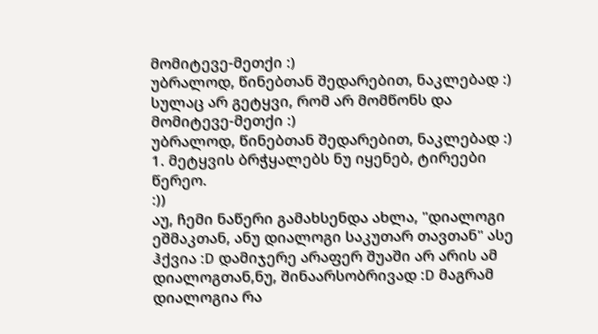მომიტევე-მეთქი :)
უბრალოდ, წინებთან შედარებით, ნაკლებად :) სულაც არ გეტყვი, რომ არ მომწონს და მომიტევე-მეთქი :)
უბრალოდ, წინებთან შედარებით, ნაკლებად :)
1. მეტყვის ბრჭყალებს ნუ იყენებ, ტირეები წერეო.
:))
აუ, ჩემი ნაწერი გამახსენდა ახლა, "დიალოგი ეშმაკთან, ანუ დიალოგი საკუთარ თავთან" ასე ჰქვია :D დამიჯერე არაფერ შუაში არ არის ამ დიალოგთან,ნუ, შინაარსობრივად :D მაგრამ დიალოგია რა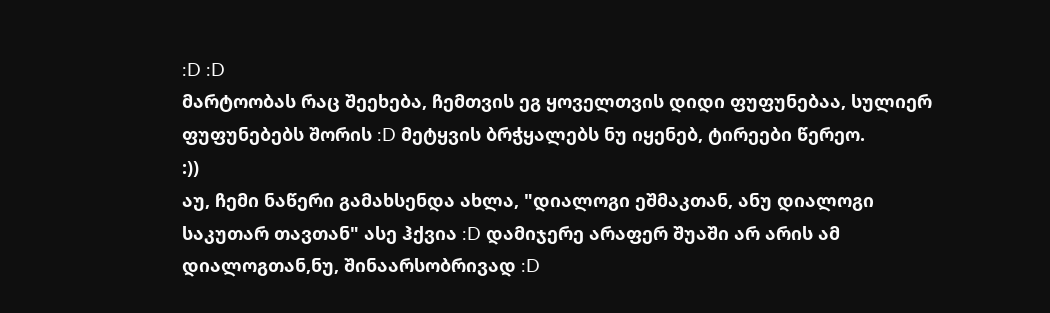:D :D
მარტოობას რაც შეეხება, ჩემთვის ეგ ყოველთვის დიდი ფუფუნებაა, სულიერ ფუფუნებებს შორის :D მეტყვის ბრჭყალებს ნუ იყენებ, ტირეები წერეო.
:))
აუ, ჩემი ნაწერი გამახსენდა ახლა, "დიალოგი ეშმაკთან, ანუ დიალოგი საკუთარ თავთან" ასე ჰქვია :D დამიჯერე არაფერ შუაში არ არის ამ დიალოგთან,ნუ, შინაარსობრივად :D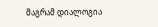მაგრამ დიალოგია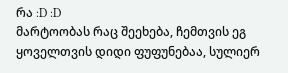რა :D :D
მარტოობას რაც შეეხება, ჩემთვის ეგ ყოველთვის დიდი ფუფუნებაა, სულიერ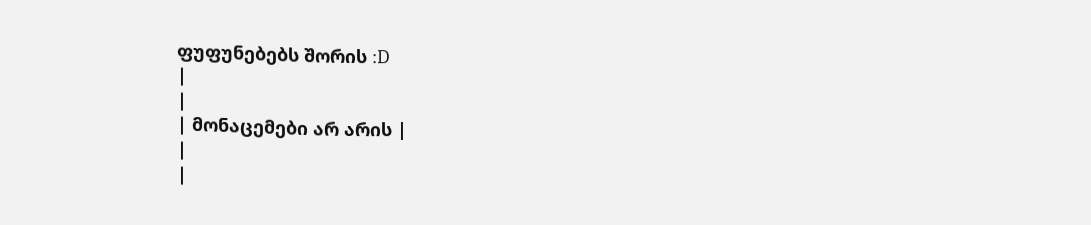ფუფუნებებს შორის :D
|
|
| მონაცემები არ არის |
|
|